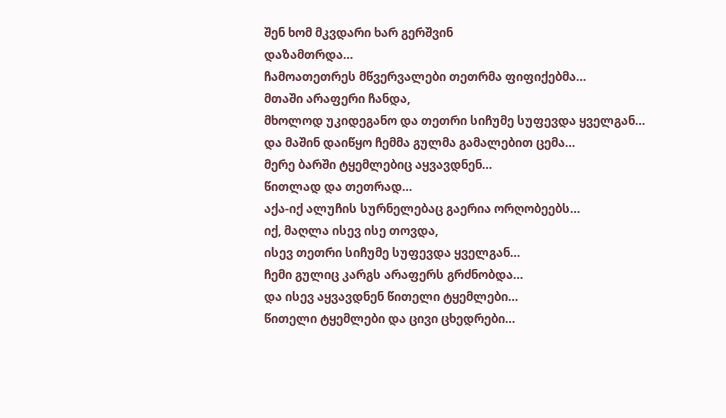შენ ხომ მკვდარი ხარ გერშვინ
დაზამთრდა…
ჩამოათეთრეს მწვერვალები თეთრმა ფიფიქებმა…
მთაში არაფერი ჩანდა,
მხოლოდ უკიდეგანო და თეთრი სიჩუმე სუფევდა ყველგან…
და მაშინ დაიწყო ჩემმა გულმა გამალებით ცემა…
მერე ბარში ტყემლებიც აყვავდნენ…
წითლად და თეთრად…
აქა-იქ ალუჩის სურნელებაც გაერია ორღობეებს…
იქ, მაღლა ისევ ისე თოვდა,
ისევ თეთრი სიჩუმე სუფევდა ყველგან…
ჩემი გულიც კარგს არაფერს გრძნობდა…
და ისევ აყვავდნენ წითელი ტყემლები…
წითელი ტყემლები და ცივი ცხედრები…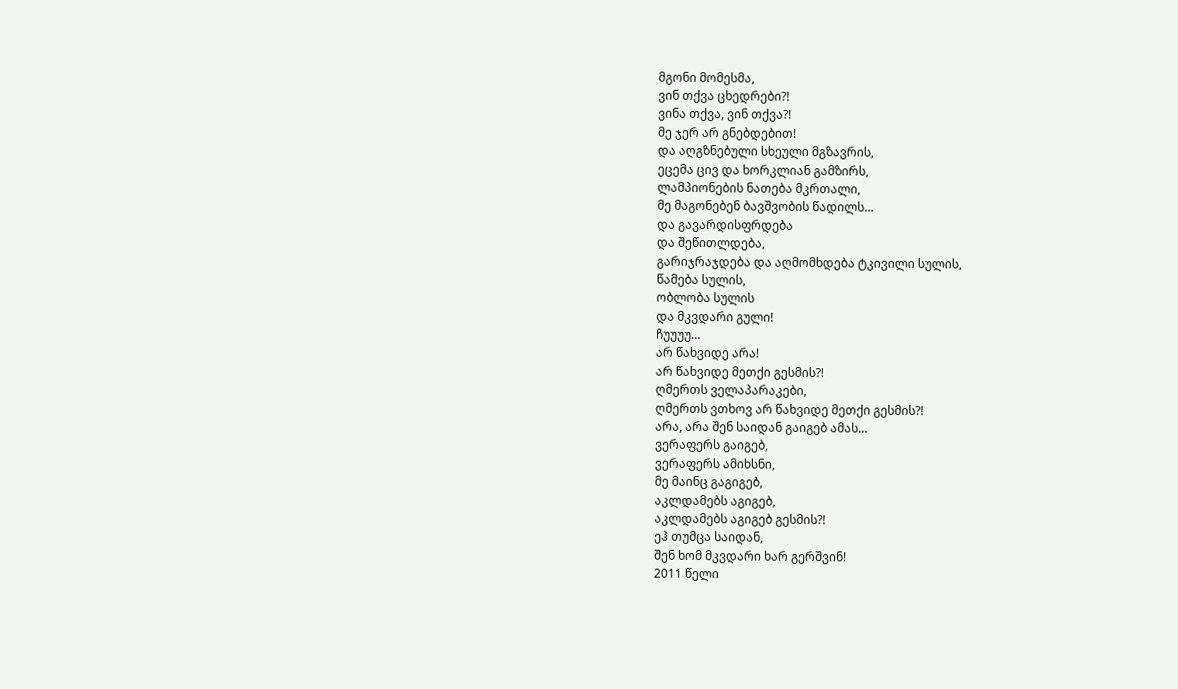მგონი მომესმა,
ვინ თქვა ცხედრები?!
ვინა თქვა, ვინ თქვა?!
მე ჯერ არ გნებდებით!
და აღგზნებული სხეული მგზავრის,
ეცემა ცივ და ხორკლიან გამზირს,
ლამპიონების ნათება მკრთალი,
მე მაგონებენ ბავშვობის წადილს…
და გავარდისფრდება
და შეწითლდება,
გარიჯრაჯდება და აღმომხდება ტკივილი სულის,
წამება სულის,
ობლობა სულის
და მკვდარი გული!
ჩუუუუ…
არ წახვიდე არა!
არ წახვიდე მეთქი გესმის?!
ღმერთს ველაპარაკები,
ღმერთს ვთხოვ არ წახვიდე მეთქი გესმის?!
არა, არა შენ საიდან გაიგებ ამას…
ვერაფერს გაიგებ,
ვერაფერს ამიხსნი,
მე მაინც გაგიგებ,
აკლდამებს აგიგებ,
აკლდამებს აგიგებ გესმის?!
ეჰ თუმცა საიდან,
შენ ხომ მკვდარი ხარ გერშვინ!
2011 წელი